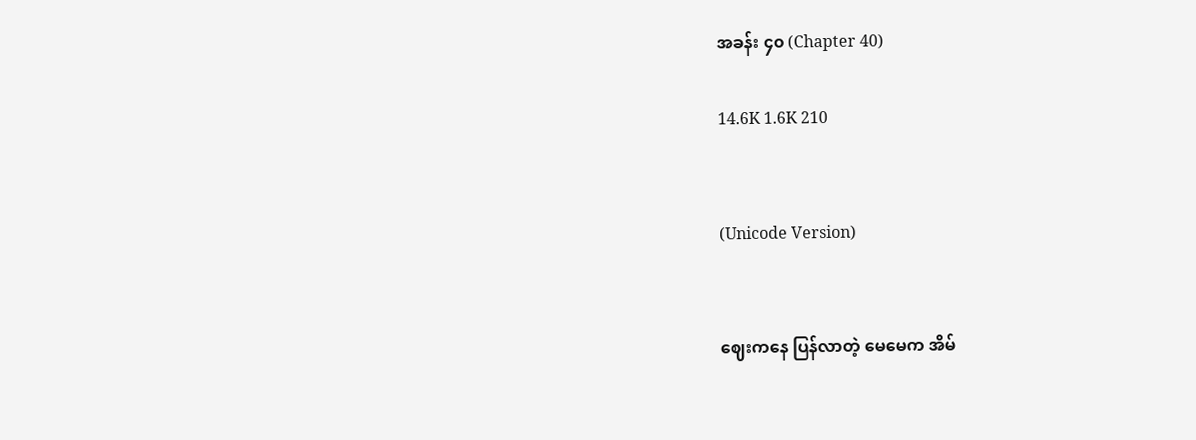အခန်း ၄၀ (Chapter 40)

14.6K 1.6K 210


(Unicode Version)


ဈေးကနေ ပြန်လာတဲ့ မေမေက အိမ်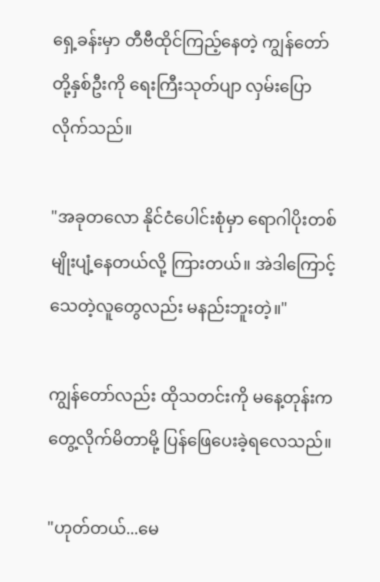ရှေ့ခန်းမှာ တီဗီထိုင်ကြည့်နေတဲ့ ကျွန်တော်တို့နှစ်ဦးကို ရေးကြီးသုတ်ပျာ လှမ်းပြောလိုက်သည်။

"အခုတလော နိုင်ငံ‌ပေါင်းစုံမှာ ရောဂါပိုးတစ်မျိုးပျံ့နေတယ်လို့ ကြားတယ်။ အဲဒါကြောင့် သေတဲ့လူတွေလည်း မနည်းဘူးတဲ့။"

ကျွန်တော်လည်း ထိုသတင်းကို မနေ့တုန်းက တွေ့လိုက်မိတာမို့ ပြန်ဖြေပေးခဲ့ရလေသည်။

"ဟုတ်တယ်...မေ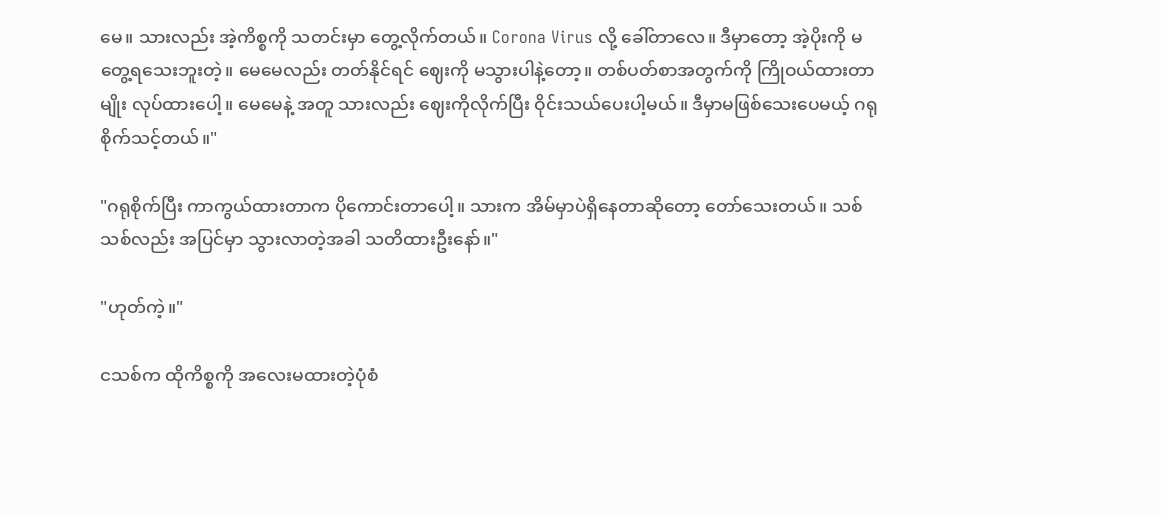မေ။ သားလည်း အဲ့ကိစ္စကို သတင်းမှာ တွေ့လိုက်တယ်။ Corona Virus လို့ ခေါ်တာလေ။ ဒီမှာတော့ အဲ့ပိုးကို မတွေ့ရသေးဘူးတဲ့။ မေမေလည်း တတ်နိုင်ရင် ဈေးကို မသွားပါနဲ့တော့။ တစ်ပတ်စာအတွက်ကို ကြိုဝယ်ထားတာမျိုး လုပ်ထားပေါ့။ မေမေနဲ့ အတူ သားလည်း ဈေးကိုလိုက်ပြီး ဝိုင်းသယ်ပေးပါ့မယ်။ ဒီမှာမဖြစ်သေးပေမယ့် ဂရုစိုက်သင့်တယ်။"

"ဂရုစိုက်ပြီး ကာကွယ်ထားတာက ပိုကောင်းတာပေါ့။ သားက အိမ်မှာပဲရှိနေတာဆိုတော့ တော်သေးတယ်။ သစ်သစ်လည်း အပြင်မှာ သွားလာတဲ့အခါ သတိထားဦးနော်။"

"ဟုတ်ကဲ့။"

ငသစ်က ထိုကိစ္စကို အလေးမထားတဲ့ပုံစံ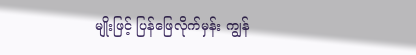မျိုးဖြင့် ပြန်ဖြေလိုက်မှန်း ကျွန်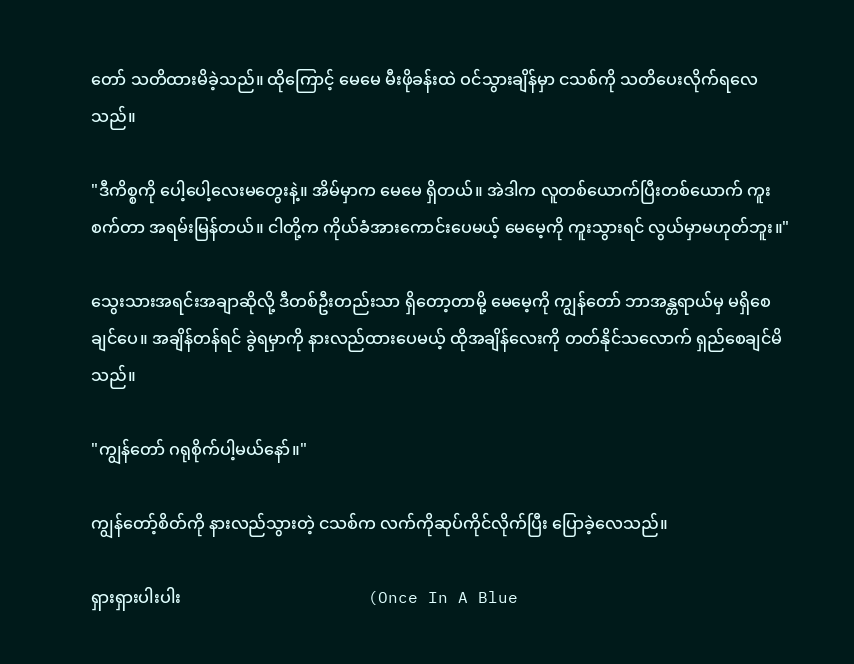တော် သတိထားမိခဲ့သည်။ ထိုကြောင့် မေမေ မီးဖိုခန်းထဲ ဝင်သွားချိန်မှာ ငသစ်ကို သတိပေးလိုက်ရလေသည်။

"ဒီကိစ္စကို ပေါ့ပေါ့လေးမတွေးနဲ့။ အိမ်မှာက မေမေ ရှိတယ်။ အဲဒါက လူတစ်ယောက်ပြီးတစ်ယောက် ကူးစက်တာ အရမ်းမြန်တယ်။ ငါတို့က ကိုယ်ခံအားကောင်းပေမယ့် မေမေ့ကို ကူးသွားရင် လွယ်မှာမဟုတ်ဘူး။"

သွေးသားအရင်းအချာဆိုလို့ ဒီတစ်ဦးတည်းသာ ရှိတော့တာမို့ မေမေ့ကို ကျွန်တော် ဘာအန္တရာယ်မှ မရှိစေချင်ပေ။ အချိန်တန်ရင် ခွဲရမှာကို နားလည်ထားပေမယ့် ထိုအချိန်လေးကို တတ်နိုင်သလောက် ရှည်စေချင်မိသည်။

"ကျွန်တော် ဂရုစိုက်ပါ့မယ်နော်။"

ကျွန်တော့်စိတ်ကို နားလည်သွားတဲ့ ငသစ်က လက်ကိုဆုပ်ကိုင်လိုက်ပြီး ပြောခဲ့လေသည်။

ရှားရှားပါးပါး                                             (Once In A Blue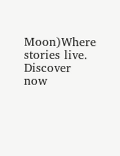Moon)Where stories live. Discover now